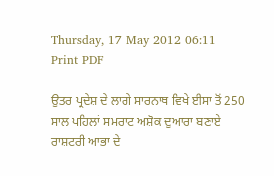Thursday, 17 May 2012 06:11
Print PDF

ਉਤਰ ਪ੍ਰਦੇਸ਼ ਦੇ ਲਾਗੇ ਸਾਰਨਾਥ ਵਿਖੇ ਈਸਾ ਤੋਂ 250 ਸਾਲ ਪਹਿਲਾਂ ਸਮਰਾਟ ਅਸ਼ੋਕ ਦੁਆਰਾ ਬਣਾਏ ਰਾਸ਼ਟਰੀ ਆਭਾ ਦੇ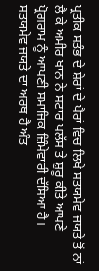ਪ੍ਰਤੀਕ ਸਤੰਭ ਦੇ ਸ਼ੇਰਾਂ ਦੇ ਪੈਰਾਂ ਵਿਚ ਲਿਖੇ ਸਤਯਮੇਵ ਜਯਤੇ ਤੋਂ ਨਾਂ ਲੈ ਕੇ ਅਮੀਰ ਖਾਨ ਨੇ ਸਟਾਰ ਪਲੱਸ ਤੇ ਸ਼ੁਰੂ ਕੀਤੇ ਆਪਣੇ ਪ੍ਰੋਗਰਾਮ ਨੂੰ ਆਪਣੀ ਸਮਾਜਿਕ ਜ਼ਿੰਮੇਵਾਰੀ ਦੱਸਿਆ ਹੈ। ਸਤਯਮੇਵ ਜਯਤੇ ਦਾ ਅਰਥ ਹੈ ਅੰਤ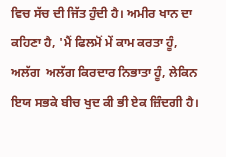ਵਿਚ ਸੱਚ ਦੀ ਜਿੱਤ ਹੁੰਦੀ ਹੈ। ਅਮੀਰ ਖਾਨ ਦਾ ਕਹਿਣਾ ਹੈ, 'ਮੈਂ ਫਿਲਮੋਂ ਮੇਂ ਕਾਮ ਕਰਤਾ ਹੂੰ, ਅਲੱਗ  ਅਲੱਗ ਕਿਰਦਾਰ ਨਿਭਾਤਾ ਹੂੰ, ਲੇਕਿਨ ਇਯ ਸਭਕੇ ਬੀਚ ਖੁਦ ਕੀ ਭੀ ਏਕ ਜ਼ਿੰਦਗੀ ਹੈ।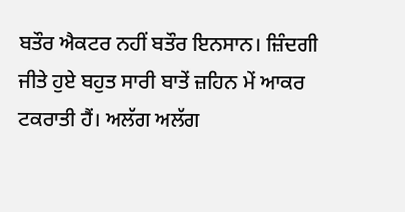ਬਤੌਰ ਐਕਟਰ ਨਹੀਂ ਬਤੌਰ ਇਨਸਾਨ। ਜ਼ਿੰਦਗੀ ਜੀਤੇ ਹੁਏ ਬਹੁਤ ਸਾਰੀ ਬਾਤੇਂ ਜ਼ਹਿਨ ਮੇਂ ਆਕਰ ਟਕਰਾਤੀ ਹੈਂ। ਅਲੱਗ ਅਲੱਗ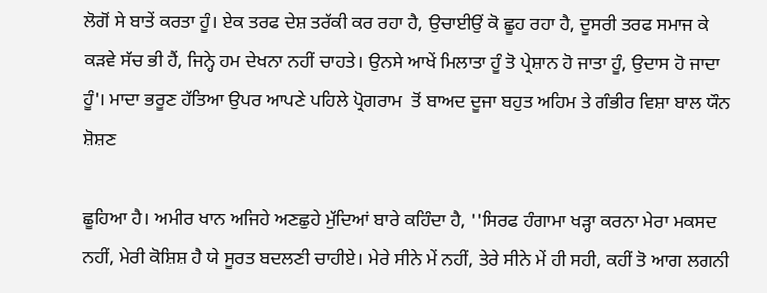ਲੋਗੋਂ ਸੇ ਬਾਤੇਂ ਕਰਤਾ ਹੂੰ। ਏਕ ਤਰਫ ਦੇਸ਼ ਤਰੱਕੀ ਕਰ ਰਹਾ ਹੈ, ਉਚਾਈਉਂ ਕੋ ਛੂਹ ਰਹਾ ਹੈ, ਦੂਸਰੀ ਤਰਫ ਸਮਾਜ ਕੇ ਕੜਵੇ ਸੱਚ ਭੀ ਹੈਂ, ਜਿਨ੍ਹੇ ਹਮ ਦੇਖਨਾ ਨਹੀਂ ਚਾਹਤੇ। ਉਨਸੇ ਆਖੇਂ ਮਿਲਾਤਾ ਹੂੰ ਤੋ ਪ੍ਰੇਸ਼ਾਨ ਹੋ ਜਾਤਾ ਹੂੰ, ਉਦਾਸ ਹੋ ਜਾਦਾ ਹੂੰ'। ਮਾਦਾ ਭਰੂਣ ਹੱਤਿਆ ਉਪਰ ਆਪਣੇ ਪਹਿਲੇ ਪ੍ਰੋਗਰਾਮ  ਤੋਂ ਬਾਅਦ ਦੂਜਾ ਬਹੁਤ ਅਹਿਮ ਤੇ ਗੰਭੀਰ ਵਿਸ਼ਾ ਬਾਲ ਯੌਨ ਸ਼ੋਸ਼ਣ

ਛੂਹਿਆ ਹੈ। ਅਮੀਰ ਖਾਨ ਅਜਿਹੇ ਅਣਛੁਹੇ ਮੁੱਦਿਆਂ ਬਾਰੇ ਕਹਿੰਦਾ ਹੈ, ''ਸਿਰਫ ਹੰਗਾਮਾ ਖੜ੍ਹਾ ਕਰਨਾ ਮੇਰਾ ਮਕਸਦ ਨਹੀਂ, ਮੇਰੀ ਕੋਸ਼ਿਸ਼ ਹੈ ਯੇ ਸੂਰਤ ਬਦਲਣੀ ਚਾਹੀਏ। ਮੇਰੇ ਸੀਨੇ ਮੇਂ ਨਹੀਂ, ਤੇਰੇ ਸੀਨੇ ਮੇਂ ਹੀ ਸਹੀ, ਕਹੀਂ ਤੋ ਆਗ ਲਗਨੀ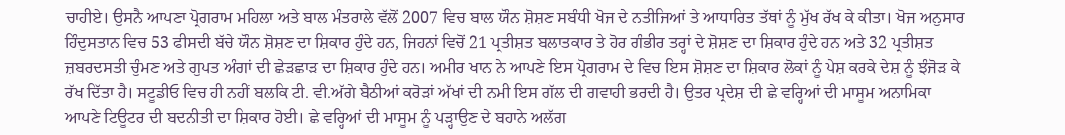ਚਾਹੀਏ। ਉਸਨੈ ਆਪਣਾ ਪ੍ਰੋਗਰਾਮ ਮਹਿਲਾ ਅਤੇ ਬਾਲ ਮੰਤਰਾਲੇ ਵੱਲੋਂ 2007 ਵਿਚ ਬਾਲ ਯੌਨ ਸ਼ੋਸ਼ਣ ਸਬੰਧੀ ਖੋਜ ਦੇ ਨਤੀਜਿਆਂ ਤੇ ਆਧਾਰਿਤ ਤੱਥਾਂ ਨੂੰ ਮੁੱਖ ਰੱਖ ਕੇ ਕੀਤਾ। ਖੋਜ ਅਨੁਸਾਰ ਹਿੰਦੁਸਤਾਨ ਵਿਚ 53 ਫੀਸਦੀ ਬੱਚੇ ਯੌਨ ਸ਼ੋਸ਼ਣ ਦਾ ਸ਼ਿਕਾਰ ਹੁੰਦੇ ਹਨ, ਜਿਹਨਾਂ ਵਿਚੋਂ 21 ਪ੍ਰਤੀਸ਼ਤ ਬਲਾਤਕਾਰ ਤੇ ਹੋਰ ਗੰਭੀਰ ਤਰ੍ਹਾਂ ਦੇ ਸ਼ੋਸ਼ਣ ਦਾ ਸ਼ਿਕਾਰ ਹੁੰਦੇ ਹਨ ਅਤੇ 32 ਪ੍ਰਤੀਸ਼ਤ ਜ਼ਬਰਦਸਤੀ ਚੁੰਮਣ ਅਤੇ ਗੁਪਤ ਅੰਗਾਂ ਦੀ ਛੇੜਛਾੜ ਦਾ ਸ਼ਿਕਾਰ ਹੁੰਦੇ ਹਨ। ਅਮੀਰ ਖਾਨ ਨੇ ਆਪਣੇ ਇਸ ਪ੍ਰੋਗਰਾਮ ਦੇ ਵਿਚ ਇਸ ਸ਼ੋਸ਼ਣ ਦਾ ਸ਼ਿਕਾਰ ਲੋਕਾਂ ਨੂੰ ਪੇਸ਼ ਕਰਕੇ ਦੇਸ਼ ਨੂੰ ਝੰਜੋੜ ਕੇ ਰੱਖ ਦਿੱਤਾ ਹੈ। ਸਟੂਡੀਓ ਵਿਚ ਹੀ ਨਹੀਂ ਬਲਕਿ ਟੀ. ਵੀ.ਅੱਗੇ ਬੈਠੀਆਂ ਕਰੋੜਾਂ ਅੱਖਾਂ ਦੀ ਨਮੀ ਇਸ ਗੱਲ ਦੀ ਗਵਾਹੀ ਭਰਦੀ ਹੈ। ਉਤਰ ਪ੍ਰਦੇਸ਼ ਦੀ ਛੇ ਵਰ੍ਹਿਆਂ ਦੀ ਮਾਸੂਮ ਅਨਾਮਿਕਾ ਆਪਣੇ ਟਿਊਟਰ ਦੀ ਬਦਨੀਤੀ ਦਾ ਸ਼ਿਕਾਰ ਹੋਈ। ਛੇ ਵਰ੍ਹਿਆਂ ਦੀ ਮਾਸੂਮ ਨੂੰ ਪੜ੍ਹਾਉਣ ਦੇ ਬਹਾਨੇ ਅਲੱਗ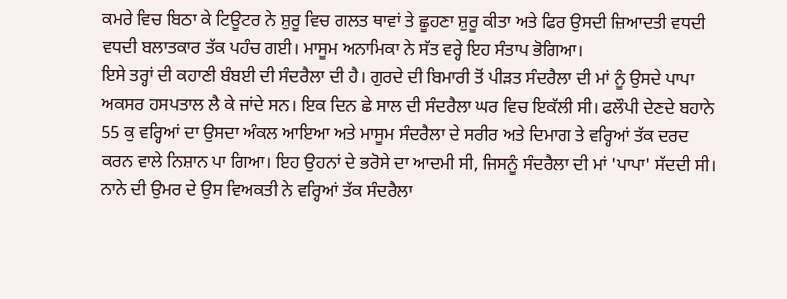ਕਮਰੇ ਵਿਚ ਬਿਠਾ ਕੇ ਟਿਊਟਰ ਨੇ ਸ਼ੁਰੂ ਵਿਚ ਗਲਤ ਥਾਵਾਂ ਤੇ ਛੂਹਣਾ ਸ਼ੁਰੂ ਕੀਤਾ ਅਤੇ ਫਿਰ ਉਸਦੀ ਜ਼ਿਆਦਤੀ ਵਧਦੀ ਵਧਦੀ ਬਲਾਤਕਾਰ ਤੱਕ ਪਹੰਚ ਗਈ। ਮਾਸੂਮ ਅਨਾਮਿਕਾ ਨੇ ਸੱਤ ਵਰ੍ਹੇ ਇਹ ਸੰਤਾਪ ਭੋਗਿਆ।
ਇਸੇ ਤਰ੍ਹਾਂ ਦੀ ਕਹਾਣੀ ਬੰਬਈ ਦੀ ਸੰਦਰੈਲਾ ਦੀ ਹੈ। ਗੁਰਦੇ ਦੀ ਬਿਮਾਰੀ ਤੋਂ ਪੀੜਤ ਸੰਦਰੈਲਾ ਦੀ ਮਾਂ ਨੂੰ ਉਸਦੇ ਪਾਪਾ ਅਕਸਰ ਹਸਪਤਾਲ ਲੈ ਕੇ ਜਾਂਦੇ ਸਨ। ਇਕ ਦਿਨ ਛੇ ਸਾਲ ਦੀ ਸੰਦਰੈਲਾ ਘਰ ਵਿਚ ਇਕੱਲੀ ਸੀ। ਫਲੌਪੀ ਦੇਣਦੇ ਬਹਾਨੇ 55 ਕੁ ਵਰ੍ਹਿਆਂ ਦਾ ਉਸਦਾ ਅੰਕਲ ਆਇਆ ਅਤੇ ਮਾਸੂਮ ਸੰਦਰੈਲਾ ਦੇ ਸਰੀਰ ਅਤੇ ਦਿਮਾਗ ਤੇ ਵਰ੍ਹਿਆਂ ਤੱਕ ਦਰਦ ਕਰਨ ਵਾਲੇ ਨਿਸ਼ਾਨ ਪਾ ਗਿਆ। ਇਹ ਉਹਨਾਂ ਦੇ ਭਰੋਸੇ ਦਾ ਆਦਮੀ ਸੀ, ਜਿਸਨੂੰ ਸੰਦਰੈਲਾ ਦੀ ਮਾਂ 'ਪਾਪਾ' ਸੱਦਦੀ ਸੀ। ਨਾਨੇ ਦੀ ਉਮਰ ਦੇ ਉਸ ਵਿਅਕਤੀ ਨੇ ਵਰ੍ਹਿਆਂ ਤੱਕ ਸੰਦਰੈਲਾ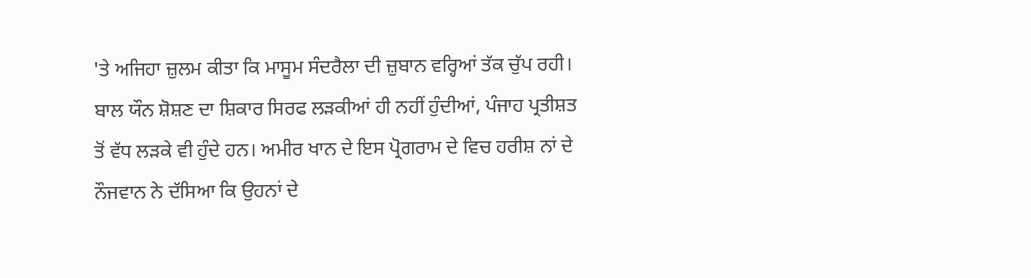'ਤੇ ਅਜਿਹਾ ਜ਼ੁਲਮ ਕੀਤਾ ਕਿ ਮਾਸੂਮ ਸੰਦਰੈਲਾ ਦੀ ਜ਼ੁਬਾਨ ਵਰ੍ਹਿਆਂ ਤੱਕ ਚੁੱਪ ਰਹੀ।
ਬਾਲ ਯੌਨ ਸ਼ੋਸ਼ਣ ਦਾ ਸ਼ਿਕਾਰ ਸਿਰਫ ਲੜਕੀਆਂ ਹੀ ਨਹੀਂ ਹੁੰਦੀਆਂ, ਪੰਜਾਹ ਪ੍ਰਤੀਸ਼ਤ ਤੋਂ ਵੱਧ ਲੜਕੇ ਵੀ ਹੁੰਦੇ ਹਨ। ਅਮੀਰ ਖਾਨ ਦੇ ਇਸ ਪ੍ਰੋਗਰਾਮ ਦੇ ਵਿਚ ਹਰੀਸ਼ ਨਾਂ ਦੇ ਨੌਜਵਾਨ ਨੇ ਦੱਸਿਆ ਕਿ ਉਹਨਾਂ ਦੇ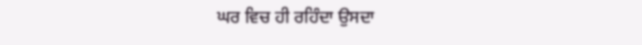ਘਰ ਵਿਚ ਹੀ ਰਹਿੰਦਾ ਉਸਦਾ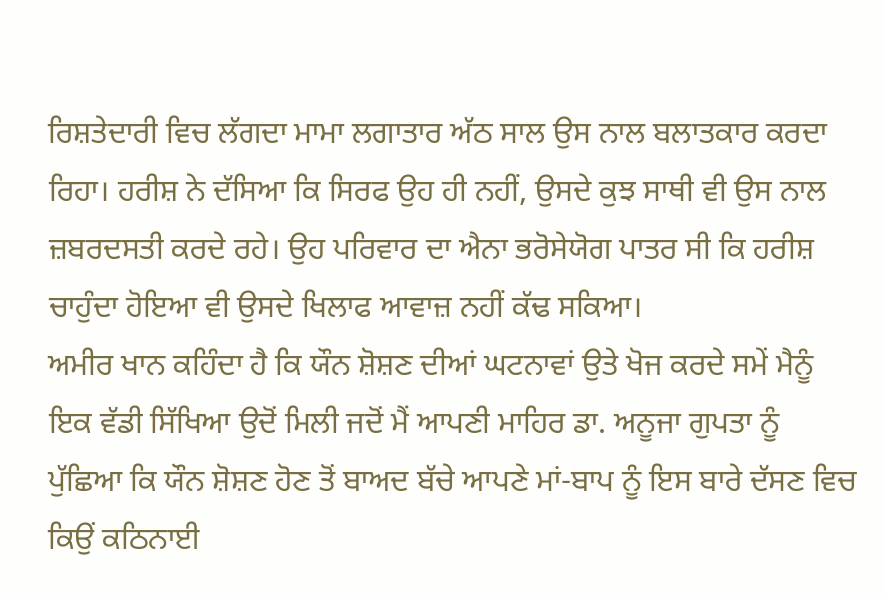ਰਿਸ਼ਤੇਦਾਰੀ ਵਿਚ ਲੱਗਦਾ ਮਾਮਾ ਲਗਾਤਾਰ ਅੱਠ ਸਾਲ ਉਸ ਨਾਲ ਬਲਾਤਕਾਰ ਕਰਦਾ ਰਿਹਾ। ਹਰੀਸ਼ ਨੇ ਦੱਸਿਆ ਕਿ ਸਿਰਫ ਉਹ ਹੀ ਨਹੀਂ, ਉਸਦੇ ਕੁਝ ਸਾਥੀ ਵੀ ਉਸ ਨਾਲ ਜ਼ਬਰਦਸਤੀ ਕਰਦੇ ਰਹੇ। ਉਹ ਪਰਿਵਾਰ ਦਾ ਐਨਾ ਭਰੋਸੇਯੋਗ ਪਾਤਰ ਸੀ ਕਿ ਹਰੀਸ਼ ਚਾਹੁੰਦਾ ਹੋਇਆ ਵੀ ਉਸਦੇ ਖਿਲਾਫ ਆਵਾਜ਼ ਨਹੀਂ ਕੱਢ ਸਕਿਆ।
ਅਮੀਰ ਖਾਨ ਕਹਿੰਦਾ ਹੈ ਕਿ ਯੌਨ ਸ਼ੋਸ਼ਣ ਦੀਆਂ ਘਟਨਾਵਾਂ ਉਤੇ ਖੋਜ ਕਰਦੇ ਸਮੇਂ ਮੈਨੂੰ ਇਕ ਵੱਡੀ ਸਿੱਖਿਆ ਉਦੋਂ ਮਿਲੀ ਜਦੋਂ ਮੈਂ ਆਪਣੀ ਮਾਹਿਰ ਡਾ. ਅਨੂਜਾ ਗੁਪਤਾ ਨੂੰ ਪੁੱਛਿਆ ਕਿ ਯੌਨ ਸ਼ੋਸ਼ਣ ਹੋਣ ਤੋਂ ਬਾਅਦ ਬੱਚੇ ਆਪਣੇ ਮਾਂ-ਬਾਪ ਨੂੰ ਇਸ ਬਾਰੇ ਦੱਸਣ ਵਿਚ ਕਿਉਂ ਕਠਿਨਾਈ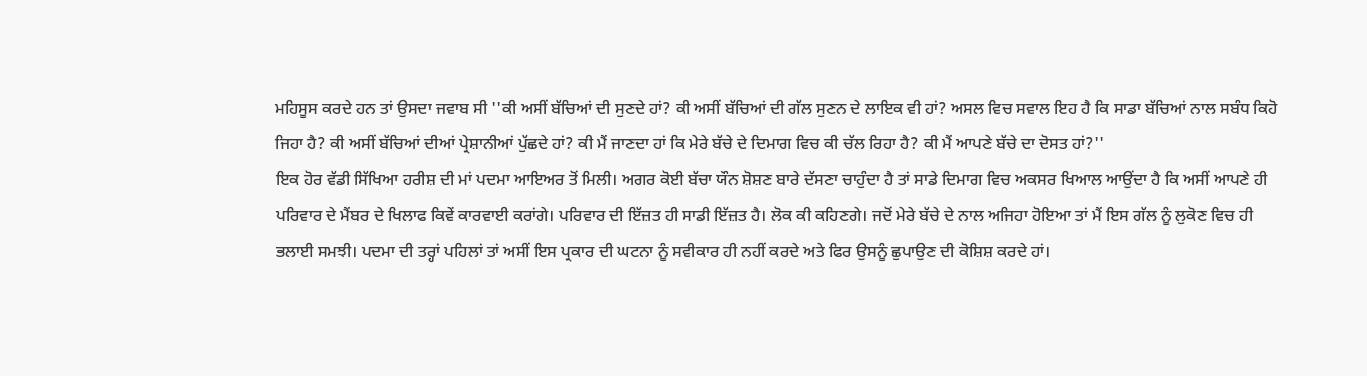ਮਹਿਸੂਸ ਕਰਦੇ ਹਨ ਤਾਂ ਉਸਦਾ ਜਵਾਬ ਸੀ ''ਕੀ ਅਸੀਂ ਬੱਚਿਆਂ ਦੀ ਸੁਣਦੇ ਹਾਂ? ਕੀ ਅਸੀਂ ਬੱਚਿਆਂ ਦੀ ਗੱਲ ਸੁਣਨ ਦੇ ਲਾਇਕ ਵੀ ਹਾਂ? ਅਸਲ ਵਿਚ ਸਵਾਲ ਇਹ ਹੈ ਕਿ ਸਾਡਾ ਬੱਚਿਆਂ ਨਾਲ ਸਬੰਧ ਕਿਹੋ ਜਿਹਾ ਹੈ? ਕੀ ਅਸੀਂ ਬੱਚਿਆਂ ਦੀਆਂ ਪ੍ਰੇਸ਼ਾਨੀਆਂ ਪੁੱਛਦੇ ਹਾਂ? ਕੀ ਮੈਂ ਜਾਣਦਾ ਹਾਂ ਕਿ ਮੇਰੇ ਬੱਚੇ ਦੇ ਦਿਮਾਗ ਵਿਚ ਕੀ ਚੱਲ ਰਿਹਾ ਹੈ? ਕੀ ਮੈਂ ਆਪਣੇ ਬੱਚੇ ਦਾ ਦੋਸਤ ਹਾਂ?''
ਇਕ ਹੋਰ ਵੱਡੀ ਸਿੱਖਿਆ ਹਰੀਸ਼ ਦੀ ਮਾਂ ਪਦਮਾ ਆਇਅਰ ਤੋਂ ਮਿਲੀ। ਅਗਰ ਕੋਈ ਬੱਚਾ ਯੌਨ ਸ਼ੋਸ਼ਣ ਬਾਰੇ ਦੱਸਣਾ ਚਾਹੁੰਦਾ ਹੈ ਤਾਂ ਸਾਡੇ ਦਿਮਾਗ ਵਿਚ ਅਕਸਰ ਖਿਆਲ ਆਉਂਦਾ ਹੈ ਕਿ ਅਸੀਂ ਆਪਣੇ ਹੀ ਪਰਿਵਾਰ ਦੇ ਮੈਂਬਰ ਦੇ ਖਿਲਾਫ ਕਿਵੇਂ ਕਾਰਵਾਈ ਕਰਾਂਗੇ। ਪਰਿਵਾਰ ਦੀ ਇੱਜ਼ਤ ਹੀ ਸਾਡੀ ਇੱਜ਼ਤ ਹੈ। ਲੋਕ ਕੀ ਕਹਿਣਗੇ। ਜਦੋਂ ਮੇਰੇ ਬੱਚੇ ਦੇ ਨਾਲ ਅਜਿਹਾ ਹੋਇਆ ਤਾਂ ਮੈਂ ਇਸ ਗੱਲ ਨੂੰ ਲੁਕੋਣ ਵਿਚ ਹੀ ਭਲਾਈ ਸਮਝੀ। ਪਦਮਾ ਦੀ ਤਰ੍ਹਾਂ ਪਹਿਲਾਂ ਤਾਂ ਅਸੀਂ ਇਸ ਪ੍ਰਕਾਰ ਦੀ ਘਟਨਾ ਨੂੰ ਸਵੀਕਾਰ ਹੀ ਨਹੀਂ ਕਰਦੇ ਅਤੇ ਫਿਰ ਉਸਨੂੰ ਛੁਪਾਉਣ ਦੀ ਕੋਸ਼ਿਸ਼ ਕਰਦੇ ਹਾਂ।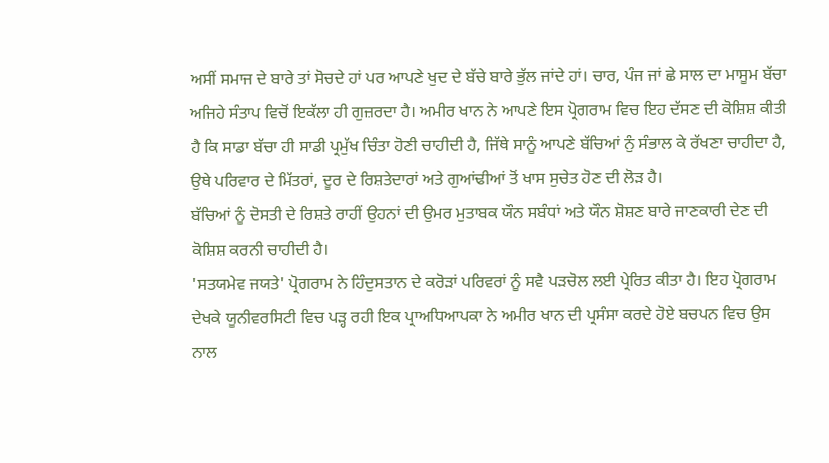ਅਸੀਂ ਸਮਾਜ ਦੇ ਬਾਰੇ ਤਾਂ ਸੋਚਦੇ ਹਾਂ ਪਰ ਆਪਣੇ ਖੁਦ ਦੇ ਬੱਚੇ ਬਾਰੇ ਭੁੱਲ ਜਾਂਦੇ ਹਾਂ। ਚਾਰ, ਪੰਜ ਜਾਂ ਛੇ ਸਾਲ ਦਾ ਮਾਸੂਮ ਬੱਚਾ ਅਜਿਹੇ ਸੰਤਾਪ ਵਿਚੋਂ ਇਕੱਲਾ ਹੀ ਗੁਜ਼ਰਦਾ ਹੈ। ਅਮੀਰ ਖਾਨ ਨੇ ਆਪਣੇ ਇਸ ਪ੍ਰੋਗਰਾਮ ਵਿਚ ਇਹ ਦੱਸਣ ਦੀ ਕੋਸ਼ਿਸ਼ ਕੀਤੀ ਹੈ ਕਿ ਸਾਡਾ ਬੱਚਾ ਹੀ ਸਾਡੀ ਪ੍ਰਮੁੱਖ ਚਿੰਤਾ ਹੋਣੀ ਚਾਹੀਦੀ ਹੈ, ਜਿੱਥੇ ਸਾਨੂੰ ਆਪਣੇ ਬੱਚਿਆਂ ਨੁੰ ਸੰਭਾਲ ਕੇ ਰੱਖਣਾ ਚਾਹੀਦਾ ਹੈ, ਉਥੇ ਪਰਿਵਾਰ ਦੇ ਮਿੱਤਰਾਂ, ਦੂਰ ਦੇ ਰਿਸ਼ਤੇਦਾਰਾਂ ਅਤੇ ਗੁਆਂਢੀਆਂ ਤੋਂ ਖਾਸ ਸੁਚੇਤ ਹੋਣ ਦੀ ਲੋੜ ਹੈ।
ਬੱਚਿਆਂ ਨੂੰ ਦੋਸਤੀ ਦੇ ਰਿਸ਼ਤੇ ਰਾਹੀਂ ਉਹਨਾਂ ਦੀ ਉਮਰ ਮੁਤਾਬਕ ਯੌਨ ਸਬੰਧਾਂ ਅਤੇ ਯੌਨ ਸ਼ੋਸ਼ਣ ਬਾਰੇ ਜਾਣਕਾਰੀ ਦੇਣ ਦੀ ਕੋਸ਼ਿਸ਼ ਕਰਨੀ ਚਾਹੀਦੀ ਹੈ।
'ਸਤਯਮੇਵ ਜਯਤੇ' ਪ੍ਰੋਗਰਾਮ ਨੇ ਹਿੰਦੁਸਤਾਨ ਦੇ ਕਰੋੜਾਂ ਪਰਿਵਰਾਂ ਨੂੰ ਸਵੈ ਪੜਚੋਲ ਲਈ ਪ੍ਰੇਰਿਤ ਕੀਤਾ ਹੈ। ਇਹ ਪ੍ਰੋਗਰਾਮ ਦੇਖਕੇ ਯੂਨੀਵਰਸਿਟੀ ਵਿਚ ਪੜ੍ਹ ਰਹੀ ਇਕ ਪ੍ਰਾਅਧਿਆਪਕਾ ਨੇ ਅਮੀਰ ਖਾਨ ਦੀ ਪ੍ਰਸੰਸਾ ਕਰਦੇ ਹੋਏ ਬਚਪਨ ਵਿਚ ਉਸ ਨਾਲ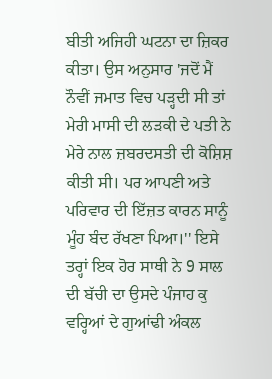ਬੀਤੀ ਅਜਿਹੀ ਘਟਨਾ ਦਾ ਜ਼ਿਕਰ ਕੀਤਾ। ਉਸ ਅਨੁਸਾਰ 'ਜਦੋਂ ਮੈਂ ਨੌਵੀਂ ਜਮਾਤ ਵਿਚ ਪੜ੍ਹਦੀ ਸੀ ਤਾਂ ਮੇਰੀ ਮਾਸੀ ਦੀ ਲੜਕੀ ਦੇ ਪਤੀ ਨੇ ਮੇਰੇ ਨਾਲ ਜ਼ਬਰਦਸਤੀ ਦੀ ਕੋਸ਼ਿਸ਼ ਕੀਤੀ ਸੀ। ਪਰ ਆਪਣੀ ਅਤੇ ਪਰਿਵਾਰ ਦੀ ਇੱਜ਼ਤ ਕਾਰਨ ਸਾਨੂੰ ਮੂੰਹ ਬੰਦ ਰੱਖਣਾ ਪਿਆ।'' ਇਸੇ ਤਰ੍ਹਾਂ ਇਕ ਹੋਰ ਸਾਥੀ ਨੇ 9 ਸਾਲ ਦੀ ਬੱਚੀ ਦਾ ਉਸਦੇ ਪੰਜਾਹ ਕੁ ਵਰ੍ਹਿਆਂ ਦੇ ਗੁਆਂਢੀ ਅੰਕਲ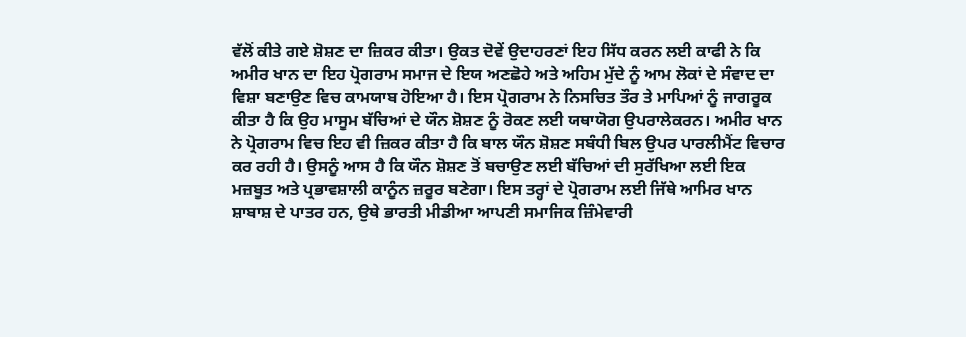ਵੱਲੋਂ ਕੀਤੇ ਗਏ ਸ਼ੋਸ਼ਣ ਦਾ ਜ਼ਿਕਰ ਕੀਤਾ। ਉਕਤ ਦੋਵੇਂ ਉਦਾਹਰਣਾਂ ਇਹ ਸਿੱਧ ਕਰਨ ਲਈ ਕਾਫੀ ਨੇ ਕਿ ਅਮੀਰ ਖਾਨ ਦਾ ਇਹ ਪ੍ਰੋਗਰਾਮ ਸਮਾਜ ਦੇ ਇਯ ਅਣਛੋਹੇ ਅਤੇ ਅਹਿਮ ਮੁੱਦੇ ਨੂੰ ਆਮ ਲੋਕਾਂ ਦੇ ਸੰਵਾਦ ਦਾ ਵਿਸ਼ਾ ਬਣਾਉਣ ਵਿਚ ਕਾਮਯਾਬ ਹੋਇਆ ਹੈ। ਇਸ ਪ੍ਰੋਗਰਾਮ ਨੇ ਨਿਸਚਿਤ ਤੌਰ ਤੇ ਮਾਪਿਆਂ ਨੂੰ ਜਾਗਰੂਕ ਕੀਤਾ ਹੈ ਕਿ ਉਹ ਮਾਸੂਮ ਬੱਚਿਆਂ ਦੇ ਯੌਨ ਸ਼ੋਸ਼ਣ ਨੂੰ ਰੋਕਣ ਲਈ ਯਥਾਯੋਗ ਉਪਰਾਲੇਕਰਨ। ਅਮੀਰ ਖਾਨ ਨੇ ਪ੍ਰੋਗਰਾਮ ਵਿਚ ਇਹ ਵੀ ਜ਼ਿਕਰ ਕੀਤਾ ਹੈ ਕਿ ਬਾਲ ਯੌਨ ਸ਼ੋਸ਼ਣ ਸਬੰਧੀ ਬਿਲ ਉਪਰ ਪਾਰਲੀਮੈਂਟ ਵਿਚਾਰ ਕਰ ਰਹੀ ਹੈ। ਉਸਨੂੰ ਆਸ ਹੈ ਕਿ ਯੌਨ ਸ਼ੋਸ਼ਣ ਤੋਂ ਬਚਾਉਣ ਲਈ ਬੱਚਿਆਂ ਦੀ ਸੁਰੱਖਿਆ ਲਈ ਇਕ ਮਜ਼ਬੂਤ ਅਤੇ ਪ੍ਰਭਾਵਸ਼ਾਲੀ ਕਾਨੂੰਨ ਜ਼ਰੂਰ ਬਣੇਗਾ। ਇਸ ਤਰ੍ਹਾਂ ਦੇ ਪ੍ਰੋਗਰਾਮ ਲਈ ਜਿੱਥੇ ਆਮਿਰ ਖਾਨ ਸ਼ਾਬਾਸ਼ ਦੇ ਪਾਤਰ ਹਨ, ਉਥੇ ਭਾਰਤੀ ਮੀਡੀਆ ਆਪਣੀ ਸਮਾਜਿਕ ਜ਼ਿੰਮੇਵਾਰੀ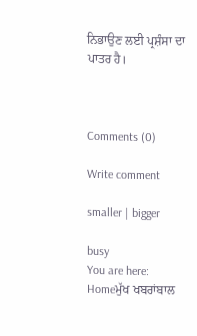ਨਿਭਾਉਣ ਲਈ ਪ੍ਰਸ਼ੰਸਾ ਦਾ ਪਾਤਰ ਹੈ।



Comments (0)

Write comment

smaller | bigger

busy
You are here:   Homeਮੁੱਖ ਖਬਰਾਂਬਾਲ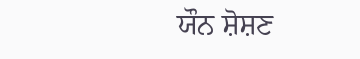ਯੌਨ ਸ਼ੋਸ਼ਣ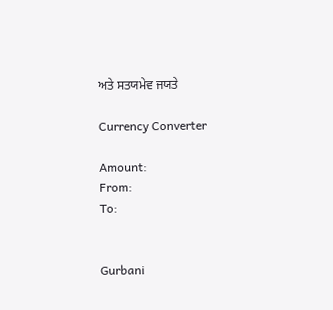ਅਤੇ ਸਤਯਮੇਵ ਜਯਤੇ

Currency Converter

Amount:
From:
To:


Gurbani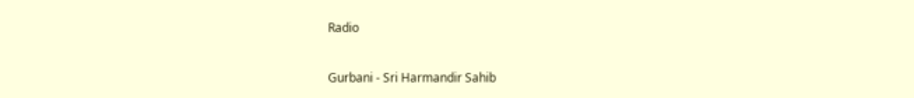Radio


Gurbani - Sri Harmandir Sahib